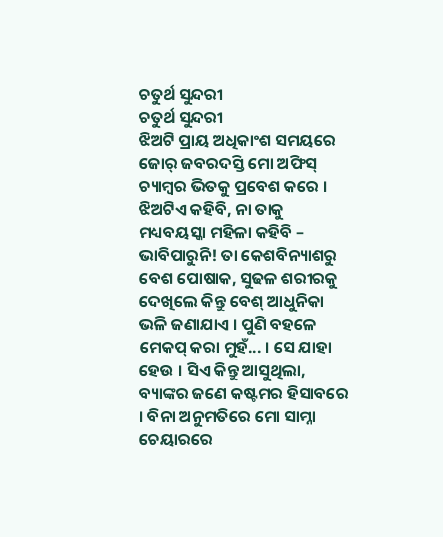ଚତୁର୍ଥ ସୁନ୍ଦରୀ
ଚତୁର୍ଥ ସୁନ୍ଦରୀ
ଝିଅଟି ପ୍ରାୟ ଅଧିକାଂଶ ସମୟରେ ଜୋର୍ ଜବରଦସ୍ତି ମୋ ଅଫିସ୍ ଚ୍ୟାମ୍ବର ଭିତକୁ ପ୍ରବେଶ କରେ । ଝିଅଟିଏ କହିବି, ନା ତାକୁ ମଧ୍ୟବୟସ୍କା ମହିଳା କହିବି – ଭାବିପାରୁନି! ତା କେଶବିନ୍ୟାଶରୁ ବେଶ ପୋଷାକ, ସୁଢଳ ଶରୀରକୁ ଦେଖିଲେ କିନ୍ତୁ ବେଶ୍ ଆଧୁନିକା ଭଳି ଜଣାଯାଏ । ପୁଣି ବହଳେ ମେକପ୍ କରା ମୁହଁ... । ସେ ଯାହା ହେଉ । ସିଏ କିନ୍ତୁ ଆସୁଥିଲା, ବ୍ୟାଙ୍କର ଜଣେ କଷ୍ଟମର ହିସାବରେ । ବିନା ଅନୁମତିରେ ମୋ ସାମ୍ନା ଚେୟାରରେ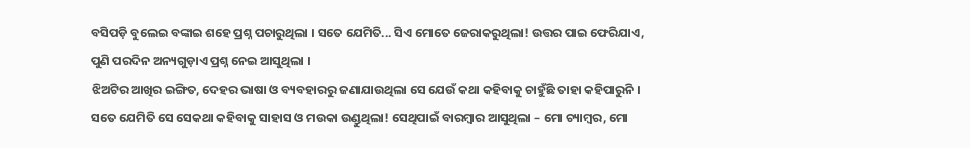ବସିପଡ଼ି ବୁଲେଇ ବଙ୍କାଇ ଶହେ ପ୍ରଶ୍ନ ପଚାରୁଥିଲା । ସତେ ଯେମିତି... ସିଏ ମୋତେ ଜେରାକରୁଥିଲା! ଉତ୍ତର ପାଇ ଫେରିଯାଏ, ପୁଣି ପରଦିନ ଅନ୍ୟଗୁଡ଼ାଏ ପ୍ରଶ୍ନ ନେଇ ଆସୁଥିଲା ।
ଝିଅଟିର ଆଖିର ଇଙ୍ଗିତ, ଦେହର ଭାଷା ଓ ବ୍ୟବହାରରୁ ଜଣାଯାଉଥିଲା ସେ ଯେଉଁ କଥା କହିବାକୁ ଚାହୁଁଛି ତାହା କହିପାରୁନି । ସତେ ଯେମିତି ସେ ସେକଥା କହିବାକୁ ସାହାସ ଓ ମଉକା ଉଣ୍ଡୁଥିଲା! ସେଥିପାଇଁ ବାରମ୍ବାର ଆସୁଥିଲା – ମୋ ଚ୍ୟାମ୍ବର, ମୋ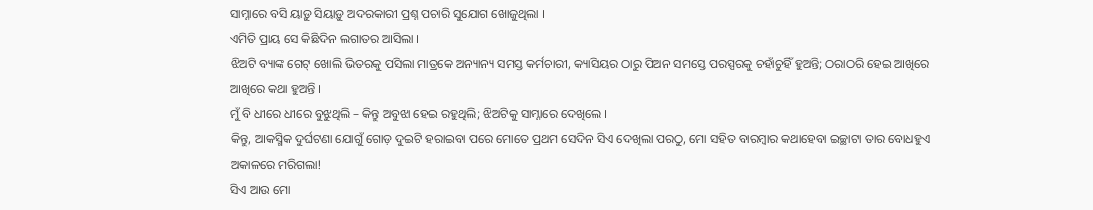ସାମ୍ନାରେ ବସି ୟାଡ଼ୁ ସିୟାଡ଼ୁ ଅଦରକାରୀ ପ୍ରଶ୍ନ ପଚାରି ସୁଯୋଗ ଖୋଜୁଥିଲା ।
ଏମିତି ପ୍ରାୟ ସେ କିଛିଦିନ ଲଗାତର ଆସିଲା ।
ଝିଅଟି ବ୍ୟାଙ୍କ ଗେଟ୍ ଖୋଲି ଭିତରକୁ ପସିଲା ମାତ୍ରକେ ଅନ୍ୟାନ୍ୟ ସମସ୍ତ କର୍ମଚାରୀ, କ୍ୟାସିୟର ଠାରୁ ପିଅନ ସମସ୍ତେ ପରସ୍ପରକୁ ଚହାଁଚୁହିଁ ହୁଅନ୍ତି; ଠରାଠରି ହେଇ ଆଖିରେ ଆଖିରେ କଥା ହୁଅନ୍ତି ।
ମୁଁ ବି ଧୀରେ ଧୀରେ ବୁଝୁଥିଲି – କିନ୍ତୁ ଅବୁଝା ହେଇ ରହୁଥିଲି; ଝିଅଟିକୁ ସାମ୍ନାରେ ଦେଖିଲେ ।
କିନ୍ତୁ, ଆକସ୍ମିକ ଦୁର୍ଘଟଣା ଯୋଗୁଁ ଗୋଡ଼ ଦୁଇଟି ହରାଇବା ପରେ ମୋତେ ପ୍ରଥମ ସେଦିନ ସିଏ ଦେଖିଲା ପରଠୁ, ମୋ ସହିତ ବାରମ୍ବାର କଥାହେବା ଇଚ୍ଛାଟା ତାର ବୋଧହୁଏ ଅକାଳରେ ମରିଗଲା!
ସିଏ ଆଉ ମୋ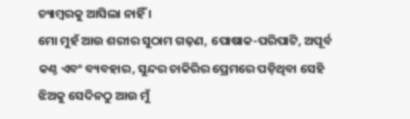ଚ୍ୟାମ୍ବରକୁ ଆସିଲା ନାହିଁ ।
ମୋ ମୁହଁ ଆଉ ଶରୀର ସୁଠାମ ଗଢ଼ଣ, ପୋଷାକ-ପରିପାଟି, ଅପୂର୍ବ କଣ୍ଠ ଏବଂ ବ୍ୟବହାର, ସୁନ୍ଦର ଚାକିରିର ପ୍ରେମରେ ପଡ଼ିଥିବା ସେହି ଝିଅକୁ ସେଦିନଠୁ ଆଉ ମୁଁ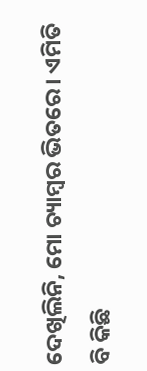ଦେଖିଲିନି, ମୋ ଚ୍ୟାମ୍ବର ଭିତରେ । ଏମିତି ବି କିଛି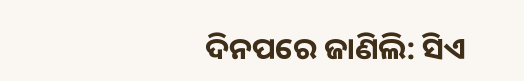ଦିନପରେ ଜାଣିଲି: ସିଏ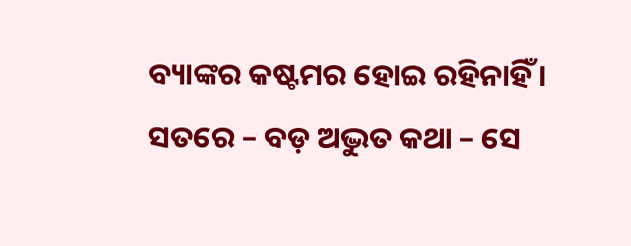ବ୍ୟାଙ୍କର କଷ୍ଟମର ହୋଇ ରହିନାହିଁ ।
ସତରେ – ବଡ଼ ଅଦ୍ଭୁତ କଥା – ସେ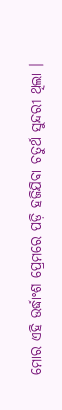ମୋର ଏହି ଉର୍ଦ୍ଧାଂଶ ପ୍ରେମରେ ପଡ଼ି ହଜିଯିବା ଚତୁର୍ଥ ସୁନ୍ଦରୀ ଥିଲା ।